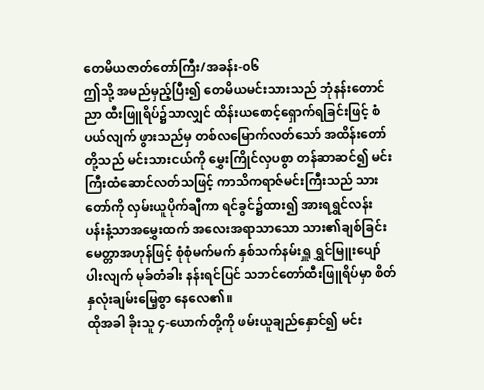တေမိယဇာတ်တော်ကြီး/အခန်း-၀၆
ဤသို့ အမည်မှည့်ပြီး၍ တေမိယမင်းသားသည် ဘုံနန်းတောင်ညာ ထီးဖြူရိပ်၌သာလျှင် ထိန်းယစောင့်ရှောက်ရခြင်းဖြင့် စံပယ်လျက် ဖွားသည်မှ တစ်လမြောက်လတ်သော် အထိန်းတော်တို့သည် မင်းသားငယ်ကို မွှေးကြိုင်လှပစွာ တန်ဆာဆင်၍ မင်းကြီးထံဆောင်လတ်သဖြင့် ကာသိကရာဇ်မင်းကြီးသည် သားတော်ကို လှမ်းယူပိုက်ချီကာ ရင်ခွင်၌ထား၍ အားရရွှင်လန်း ပန်းနံ့သာအမွှေးထက် အလေးအရာသာသော သား၏ချစ်ခြင်းမေတ္တာအဟုန်ဖြင့် စုံစုံမက်မက် နှစ်သက်နမ်းရှူ ရွှင်မြူးပျော်ပါးလျက် မုခ်တံခါး နန်းရင်ပြင် သဘင်တော်ထီးဖြူရိပ်မှာ စိတ်နှလုံးချမ်းမြေ့စွာ နေလေ၏။
ထိုအခါ ခိုးသူ ၄-ယောက်တို့ကို ဖမ်းယူချည်နှောင်၍ မင်း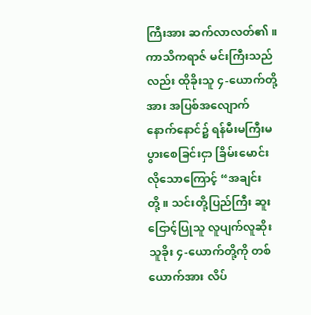ကြီးအား ဆက်လာလတ်၏။ ကာသိကရာဇ် မင်းကြီးသည်လည်း ထိုခိုးသူ ၄-ယောက်တို့အား အပြစ်အလျောက် နောက်နောင်၌ ရန်မီးမကြီးမပွားစေခြင်းငှာ ခြိမ်းမောင်းလိုသောကြောင့် “အချင်းတို့။ သင်းတို့ပြည်ကြီး ဆူးငြောင့်ပြုသူ လူပျက်လူဆိုး သူခိုး ၄-ယောက်တို့ကို တစ်ယောက်အား လိပ်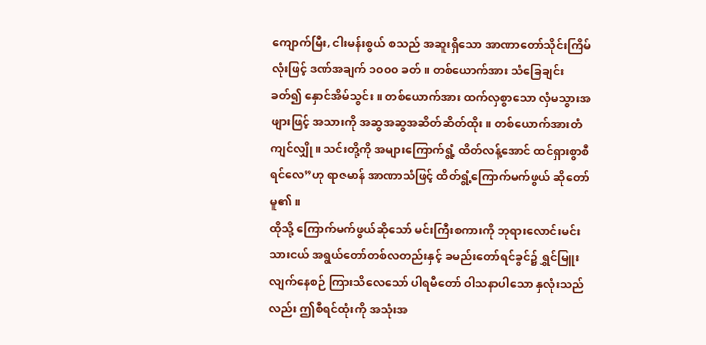ကျောက်မြီး, ငါးမန်းစွယ် စသည် အဆူးရှိသော အာဏာတော်သိုင်းကြိမ်လုံးဖြင့် ဒဏ်အချက် ၁၀၀၀ ခတ်။ တစ်ယောက်အား သံခြေချင်းခတ်၍ နှောင်အိမ်သွင်း။ တစ်ယောက်အား ထက်လှစွာသော လှံမသွားအဖျားဖြင့် အသားကို အဆွအဆွအဆိတ်ဆိတ်ထိုး။ တစ်ယောက်အားတံကျင်လျှို။ သင်းတို့ကို အများကြောက်ရွံ့ ထိတ်လန့်အောင် ထင်ရှားစွာစီရင်လေ”ဟု ရာဇမာန် အာဏာသံဖြင့် ထိတ်ရွံ့ကြောက်မက်ဖွယ် ဆိုတော်မူ၏။
ထိုသို့ ကြောက်မက်ဖွယ်ဆိုသော် မင်းကြီးစကားကို ဘုရားလောင်းမင်းသားငယ် အရွယ်တော်တစ်လတည်းနှင့် ခမည်းတော်ရင်ခွင်၌ ရွှင်မြူးလျက်နေစဉ် ကြားသိလေသော် ပါရမီတော် ဝါသနာပါသော နှလုံးသည်လည်း ဤစီရင်ထုံးကို အသုံးအ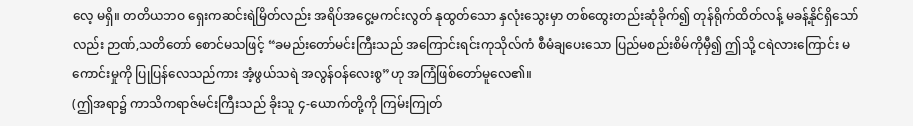လေ့ မရှိ။ တတိယဘဝ ရှေးကဆင်းရဲမြိတ်လည်း အရိပ်အငွေ့မကင်းလွတ် နုထွတ်သော နှလုံးသွေးမှာ တစ်ထွေးတည်းဆုံခိုက်၍ တုန်ရိုက်ထိတ်လန့် မခန့်နိုင်ရှိသော်လည်း ဉာဏ်,သတိတော် စောင်မသဖြင့် “ခမည်းတော်မင်းကြီးသည် အကြောင်းရင်းကုသိုလ်ကံ စီမံချပေးသော ပြည်မစည်းစိမ်ကိုမှီ၍ ဤသို့ ငရဲလားကြောင်း မကောင်းမှုကို ပြုပြန်လေသည်ကား အံ့ဖွယ်သရဲ အလွန်ဝန်လေးစွ”ဟု အကြံဖြစ်တော်မူလေ၏။
(ဤအရာ၌ ကာသိကရာဇ်မင်းကြီးသည် ခိုးသူ ၄-ယောက်တို့ကို ကြမ်းကြုတ်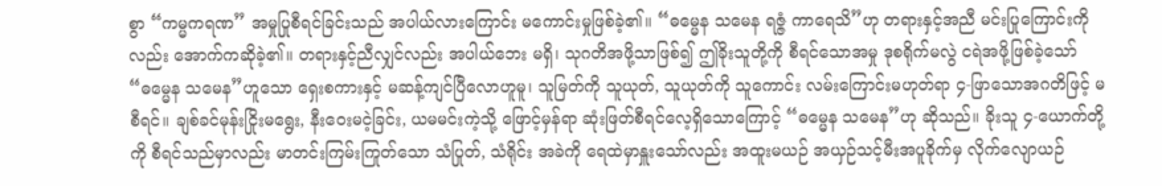စွာ “ကမ္မကရဏ” အမှုပြုစီရင်ခြင်းသည် အပါယ်လားကြောင်း မကောင်းမှုဖြစ်ခဲ့၏။ “ဓမ္မေန သမေန ရဇ္ဇံ ကာရေသိ”ဟု တရားနှင့်အညီ မင်းပြုကြောင်းကိုလည်း အောက်ကဆိုခဲ့၏။ တရားနှင့်ညီလျှင်လည်း အပါယ်ဘေး မရှိ၊ သုဂတိအဖို့သာဖြစ်၍ ဤခိုးသူတို့ကို စီရင်သောအမှု ဒုစရိုက်မလွဲ ငရဲအဖို့ဖြစ်ခဲ့သော် “ဓမ္မေန သမေန”ဟူသော ရှေးစကားနှင့် မဆန့်ကျင်ပြီလောဟူမူ၊ သူမြတ်ကို သူယုတ်, သူယုတ်ကို သူကောင်း လမ်းကြောင်းမဟုတ်ရာ ၄-ဖြာသောအဂတိဖြင့် မစီရင်။ ချစ်ခင်မုန်းငြိုးမရွေး, နီးဝေးမငဲ့ခြင်း, ယမမင်းကဲ့သို့ ဖြောင့်မှန်ရာ ဆုံးဖြတ်စီရင်လေ့ရှိသောကြောင့် “ဓမ္မေန သမေန”ဟု ဆိုသည်။ ခိုးသူ ၄-ယောက်တို့ကို စီရင်သည်မှာလည်း မာတင်းကြမ်းကြုတ်သော သံပြုတ်, သံရိုင်း အခဲကို ရေထဲမှာနှူးသော်လည်း အထူးမယဉ် အယှဉ်သင့်မီးအပူခိုက်မှ လိုက်လျောယဉ်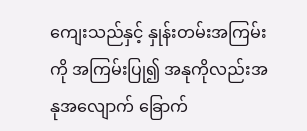ကျေးသည်နှင့် နှုန်းတမ်းအကြမ်းကို အကြမ်းပြု၍ အနုကိုလည်းအနုအလျောက် ခြောက်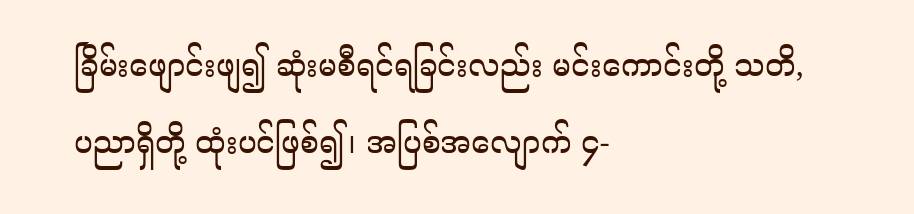ခြိမ်းဖျောင်းဖျ၍ ဆုံးမစီရင်ရခြင်းလည်း မင်းကောင်းတို့ သတိ, ပညာရှိတို့ ထုံးပင်ဖြစ်၍၊ အပြစ်အလျောက် ၄-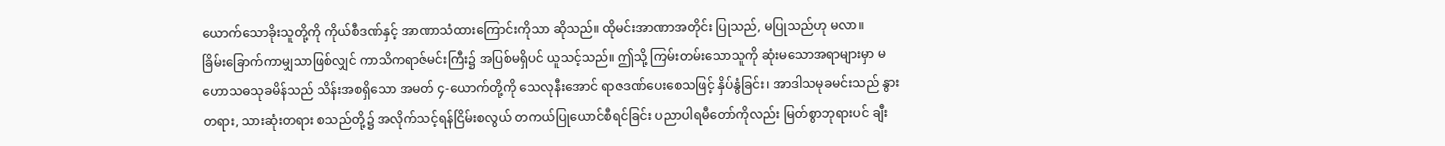ယောက်သောခိုးသူတို့ကို ကိုယ်စီဒဏ်နှင့် အာဏာသံထားကြောင်းကိုသာ ဆိုသည်။ ထိုမင်းအာဏာအတိုင်း ပြုသည်, မပြုသည်ဟု မလာ။
ခြိမ်းခြောက်ကာမျှသာဖြစ်လျှင် ကာသိကရာဇ်မင်းကြီး၌ အပြစ်မရှိပင် ယူသင့်သည်။ ဤသို့ ကြမ်းတမ်းသောသူကို ဆုံးမသောအရာများမှာ မဟောသဓသုခမိန်သည် သိန်းအစရှိသော အမတ် ၄-ယောက်တို့ကို သေလုနီးအောင် ရာဇဒဏ်ပေးစေသဖြင့် နှိပ်နွံခြင်း၊ အာဒါသမုခမင်းသည် နွားတရား, သားဆုံးတရား စသည်တို့၌ အလိုက်သင့်ရန်ငြိမ်းစလွယ် တကယ်ပြုယောင်စီရင်ခြင်း ပညာပါရမီတော်ကိုလည်း မြတ်စွာဘုရားပင် ချီး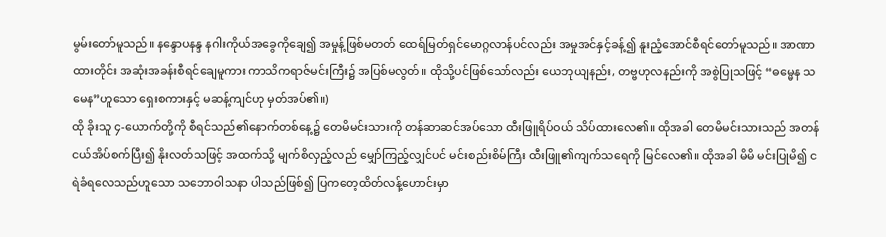မွမ်းတော်မူသည်။ နန္ဒောပနန္ဒ နဂါးကိုယ်အခွေကိုချေ၍ အမှုန့်ဖြစ်မတတ် ထေရ်မြတ်ရှင်မောဂ္ဂလာန်ပင်လည်း အမှုအင်နှင့်ခန့်၍ နူးညံ့အောင်စီရင်တော်မူသည်။ အာဏာထားတိုင်း အဆုံးအခန်းစီရင်ချေမူကား ကာသိကရာဇ်မင်းကြီး၌ အပြစ်မလွတ်။ ထိုသို့ပင်ဖြစ်သော်လည်း ယေဘုယျနည်း, တဗ္ဗဟုလနည်းကို အစွဲပြုသဖြင့် “ဓမ္မေန သမေန”ဟူသော ရှေးစကားနှင့် မဆန့်ကျင်ဟု မှတ်အပ်၏။)
ထို ခိုးသူ ၄-ယောက်တို့ကို စီရင်သည်၏နောက်တစ်နေ့၌ တေမိမင်းသားကို တန်ဆာဆင်အပ်သော ထီးဖြူရိပ်ဝယ် သိပ်ထားလေ၏။ ထိုအခါ တေမိမင်းသားသည် အတန်ငယ်အိပ်စက်ပြီး၍ နိုးလတ်သဖြင့် အထက်သို့ မျက်စိလှည့်လည် မျှော်ကြည့်လျှင်ပင် မင်းစည်းစိမ်ကြီး ထီးဖြူ၏ကျက်သရေကို မြင်လေ၏။ ထိုအခါ မိမိ မင်းပြုမိ၍ ငရဲခံရလေသည်ဟူသော သဘောဝါသနာ ပါသည်ဖြစ်၍ ပြကတေ့ထိတ်လန့်ဟောင်းမှာ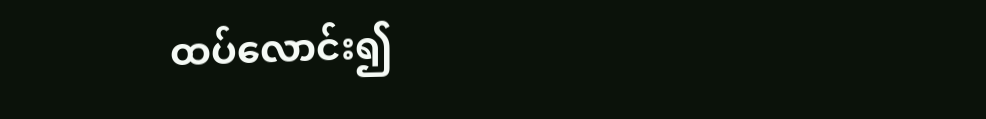ထပ်လောင်း၍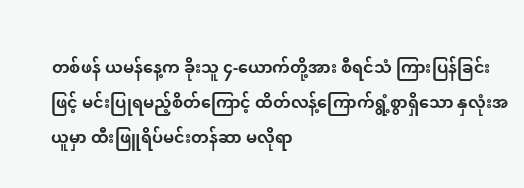တစ်ဖန် ယမန်နေ့က ခိုးသူ ၄-ယောက်တို့အား စီရင်သံ ကြားပြန်ခြင်းဖြင့် မင်းပြုရမည့်စိတ်ကြောင့် ထိတ်လန့်ကြောက်ရွံ့စွာရှိသော နှလုံးအယူမှာ ထီးဖြူရိပ်မင်းတန်ဆာ မလိုရာ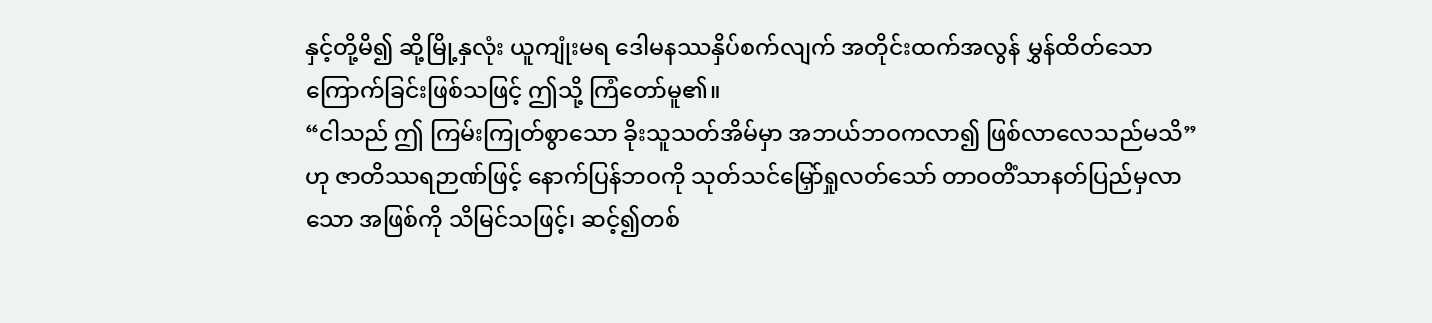နှင့်တို့မိ၍ ဆို့မြို့နှလုံး ယူကျုံးမရ ဒေါမနဿနှိပ်စက်လျက် အတိုင်းထက်အလွန် မွှန်ထိတ်သော ကြောက်ခြင်းဖြစ်သဖြင့် ဤသို့ ကြံတော်မူ၏။
“ငါသည် ဤ ကြမ်းကြုတ်စွာသော ခိုးသူသတ်အိမ်မှာ အဘယ်ဘဝကလာ၍ ဖြစ်လာလေသည်မသိ”ဟု ဇာတိဿရဉာဏ်ဖြင့် နောက်ပြန်ဘဝကို သုတ်သင်မြှော်ရှုလတ်သော် တာဝတိံသာနတ်ပြည်မှလာသော အဖြစ်ကို သိမြင်သဖြင့်၊ ဆင့်၍တစ်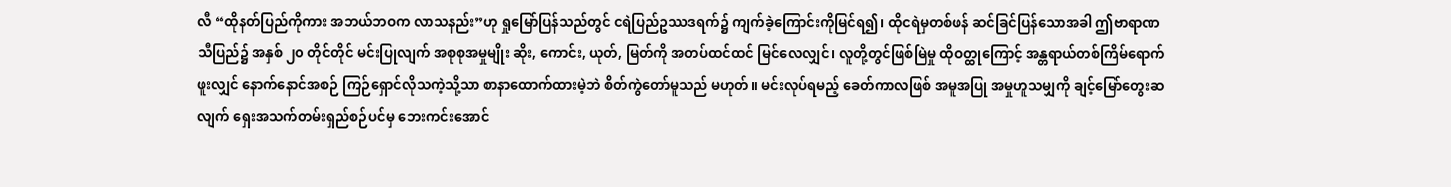လီ “ထိုနတ်ပြည်ကိုကား အဘယ်ဘဝက လာသနည်း”ဟု ရှုမြော်ပြန်သည်တွင် ငရဲပြည်ဥဿဒရက်၌ ကျက်ခဲ့ကြောင်းကိုမြင်ရ၍၊ ထိုငရဲမှတစ်ဖန် ဆင်ခြင်ပြန်သောအခါ ဤဗာရာဏသီပြည်၌ အနှစ် ၂၀ တိုင်တိုင် မင်းပြုလျက် အစုစုအမှုမျိုး ဆိုး, ကောင်း, ယုတ်, မြတ်ကို အတပ်ထင်ထင် မြင်လေလျှင်၊ လူတို့တွင်ဖြစ်မြဲမှု ထိုဝတ္ထုကြောင့် အန္တရာယ်တစ်ကြိမ်ရောက်ဖူးလျှင် နောက်နောင်အစဉ် ကြဉ်ရှောင်လိုသကဲ့သို့သာ စာနာထောက်ထားမဲ့ဘဲ စိတ်ကွဲတော်မူသည် မဟုတ်။ မင်းလုပ်ရမည့် ခေတ်ကာလဖြစ် အမူအပြု အမှုဟူသမျှကို ချင့်မြော်တွေးဆလျက် ရှေးအသက်တမ်းရှည်စဉ်ပင်မှ ဘေးကင်းအောင်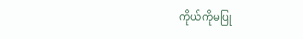ကိုယ်ကိုမပြု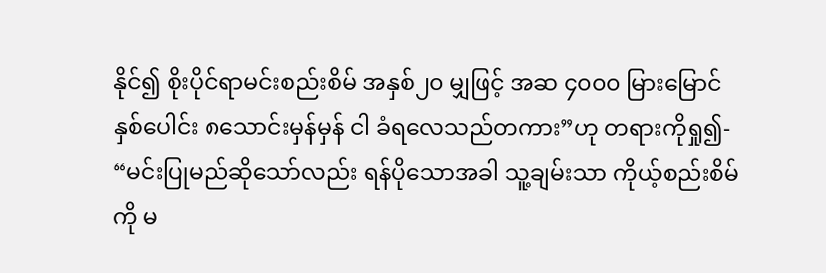နိုင်၍ စိုးပိုင်ရာမင်းစည်းစိမ် အနှစ်၂၀ မျှဖြင့် အဆ ၄၀၀၀ မြားမြောင်နှစ်ပေါင်း ၈သောင်းမှန်မှန် ငါ ခံရလေသည်တကား”ဟု တရားကိုရှု၍-
“မင်းပြုမည်ဆိုသော်လည်း ရန်ပိုသောအခါ သူ့ချမ်းသာ ကိုယ့်စည်းစိမ်ကို မ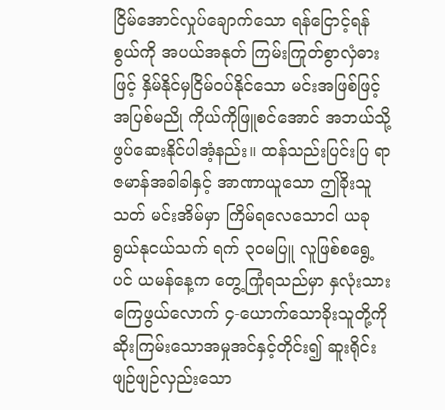ငြိမ်အောင်လှုပ်ချောက်သော ရန်ငြောင့်ရန်စွယ်ကို အပယ်အနုတ် ကြမ်းကြုတ်စွာလှံဓားဖြင့် နှိမ်နိုင်မှငြိမ်ဝပ်နိုင်သော မင်းအဖြစ်ဖြင့် အပြစ်မညို ကိုယ်ကိုဖြူစင်အောင် အဘယ်သို့ ဖွပ်ဆေးနိုင်ပါအံ့နည်း။ ထန်သည်းပြင်းပြ ရာဇမာန်အခါခါနှင့် အာဏာယူသော ဤခိုးသူသတ် မင်းအိမ်မှာ ကြိမ်ရလေသောငါ ယခု ရွယ်နုငယ်သက် ရက် ၃၀မပြူ လူဖြစ်စရွေ့ပင် ယမန်နေ့က တွေ့ကြုံရသည်မှာ နှလုံးသားကြေဖွယ်လောက် ၄-ယောက်သောခိုးသူတို့ကို ဆိုးကြမ်းသောအမှုအင်နှင့်တိုင်း၍ ဆူးရိုင်းဖျဉ်ဖျဉ်လှည်းသော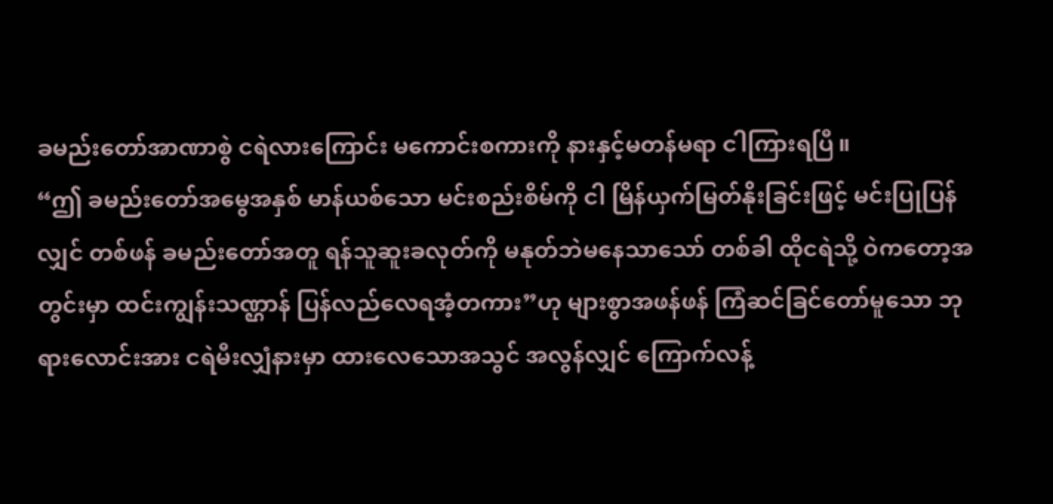ခမည်းတော်အာဏာစွဲ ငရဲလားကြောင်း မကောင်းစကားကို နားနှင့်မတန်မရာ ငါကြားရပြီ။
“ဤ ခမည်းတော်အမွေအနှစ် မာန်ယစ်သော မင်းစည်းစိမ်ကို ငါ မြိန်ယှက်မြတ်နိုးခြင်းဖြင့် မင်းပြုပြန်လျှင် တစ်ဖန် ခမည်းတော်အတူ ရန်သူဆူးခလုတ်ကို မနုတ်ဘဲမနေသာသော် တစ်ခါ ထိုငရဲသို့ ဝဲကတော့အတွင်းမှာ ထင်းကျွန်းသဏ္ဌာန် ပြန်လည်လေရအံ့တကား”ဟု များစွာအဖန်ဖန် ကြံဆင်ခြင်တော်မူသော ဘုရားလောင်းအား ငရဲမီးလျှံနားမှာ ထားလေသောအသွင် အလွန်လျှင် ကြောက်လန့်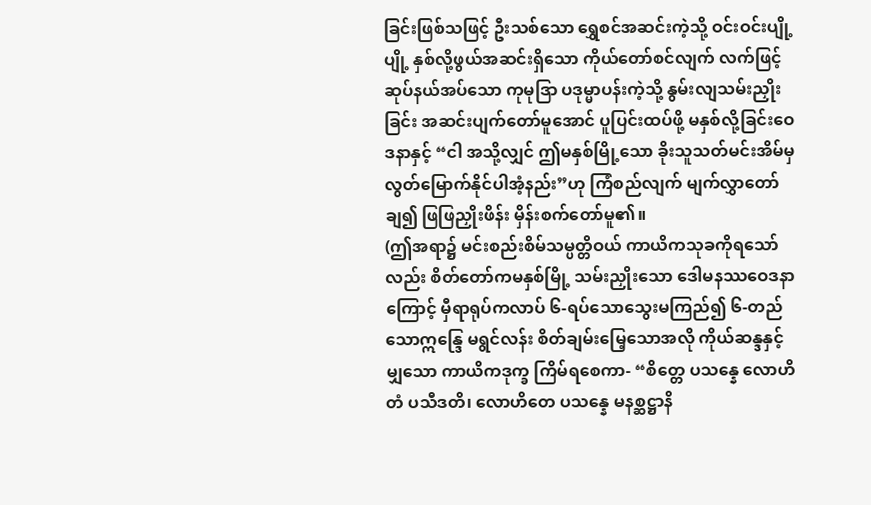ခြင်းဖြစ်သဖြင့် ဦးသစ်သော ရွှေစင်အဆင်းကဲ့သို့ ဝင်းဝင်းပျို့ပျို့ နှစ်လို့ဖွယ်အဆင်းရှိသော ကိုယ်တော်စင်လျက် လက်ဖြင့်ဆုပ်နယ်အပ်သော ကုမုဒြာ ပဒုမ္မာပန်းကဲ့သို့ နွမ်းလျသမ်းညှိုးခြင်း အဆင်းပျက်တော်မူအောင် ပူပြင်းထပ်ဖို့ မနှစ်လို့ခြင်းဝေဒနာနှင့် “ငါ အသို့လျှင် ဤမနှစ်မြို့သော ခိုးသူသတ်မင်းအိမ်မှ လွတ်မြောက်နိုင်ပါအံ့နည်း”ဟု ကြံစည်လျက် မျက်လွှာတော်ချ၍ ဖြဖြညှိုးဖိန်း မှိန်းစက်တော်မူ၏။
(ဤအရာ၌ မင်းစည်းစိမ်သမ္ပတ္တိဝယ် ကာယိကသုခကိုရသော်လည်း စိတ်တော်ကမနှစ်မြို့ သမ်းညှိုးသော ဒေါမနဿဝေဒနာကြောင့် မှီရာရုပ်ကလာပ် ၆-ရပ်သောသွေးမကြည်၍ ၆-တည်သောဣန္ဒြေ မရွင်လန်း စိတ်ချမ်းမြေ့သောအလို ကိုယ်ဆန္ဒနှင့်မျှသော ကာယိကဒုက္ခ ကြိမ်ရစေကာ- “စိတ္တေ ပသန္နေ လောဟိတံ ပသီဒတိ၊ လောဟိတေ ပသန္နေ မနစ္ဆဋ္ဌာနိ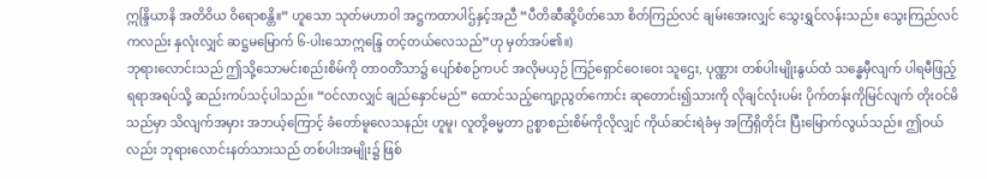ဣန္ဒြိယာနိ အတိဝိယ ဝိရောစန္တိ။” ဟူသော သုတ်မဟာဝါ အဋ္ဌကထာပါဌ်နှင့်အညီ “ပီတိဆီဆို့ပိတ်သော စိတ်ကြည်လင် ချမ်းအေးလျှင် သွေးရွှင်လန်းသည်။ သွေးကြည်လင်ကလည်း နှလုံးလျှင် ဆဋ္ဌမမြောက် ၆-ပါးသောဣန္ဒြေ တင့်တယ်လေသည်”ဟု မှတ်အပ်၏။)
ဘုရားလောင်းသည် ဤသို့သောမင်းစည်းစိမ်ကို တာဝတိံသာ၌ ပျော်စံစဉ်ကပင် အလိုမယှဉ် ကြဉ်ရှောင်ဝေးဝေး သူဌေး, ပုဏ္ဏား တစ်ပါးမျိုးနွယ်ထံ သန္ဓေမှီလျက် ပါရမီဖြည့်ရရာအရပ်သို့ ဆည်းကပ်သင့်ပါသည်။ “ဝင်လာလျှင် ချည်နှောင်မည်” ထောင်သည့်ကျော့ညွတ်ကောင်း ဆုတောင်း၍သားကို လိုချင်လုံးပမ်း ပိုက်တန်းကိုမြင်လျက် တိုးဝင်မိသည်မှာ သိလျက်အမှား အဘယ့်ကြောင့် ခံတော်မူလေသနည်း ဟူမူ၊ လူတို့ဓမ္မတာ ဥစ္စာစည်းစိမ်ကိုလိုလျှင် ကိုယ်ဆင်းရဲခံမှ အကြံရှိတိုင်း ပြီးမြောက်လွယ်သည်။ ဤဝယ်လည်း ဘုရားလောင်းနတ်သားသည် တစ်ပါးအမျိုး၌ ဖြစ်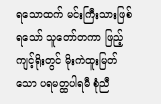ရသောထက် မင်းကြီးသားဖြစ်ရသော် သူတော်တကာ ဖြည့်ကျင့်ရိုးတွင် မိုးကဲထူးမြတ်သော ပရမတ္ထပါရမီ စုံညီ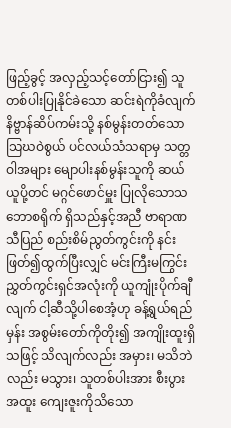ဖြည့်ခွင့် အလှည့်သင့်တော်ငြား၍ သူတစ်ပါးပြုနိုင်ခဲသော ဆင်းရဲကိုခံလျက် နိဗ္ဗာန်ဆိပ်ကမ်းသို့ နစ်မွန်းတတ်သော သြဃဝဲစွယ် ပင်လယ်သံသရာမှ သတ္တဝါအများ မျောပါးနစ်မွန်းသူကို ဆယ်ယူပို့တင် မဂ္ဂင်ဖောင်မှူး ပြုလိုသောသဘောစရိုက် ရှိသည်နှင့်အညီ ဗာရာဏသီပြည် စည်းစိမ်ညွတ်ကွင်းကို နင်းဖြတ်၍ထွက်ပြီးလျှင် မင်းကြီးမကြွင်း ညွှတ်ကွင်းရှင်အလုံးကို ယူကျုံးပိုက်ချီလျက် ငါ့ဆီသို့ပါစေအံ့ဟု ခန့်ရွယ်ရည်မှန်း အစွမ်းတော်ကိုတိုး၍ အကျိုးထူးရှိသဖြင့် သိလျက်လည်း အမှား၊ မသိဘဲလည်း မသွား၊ သူတစ်ပါးအား စီးပွားအထူး ကျေးဇူးကိုသိသော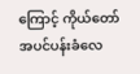ကြောင့် ကိုယ်တော် အပင်ပန်းခံလေ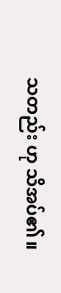သတည်း ဟု သိအပ်၏။